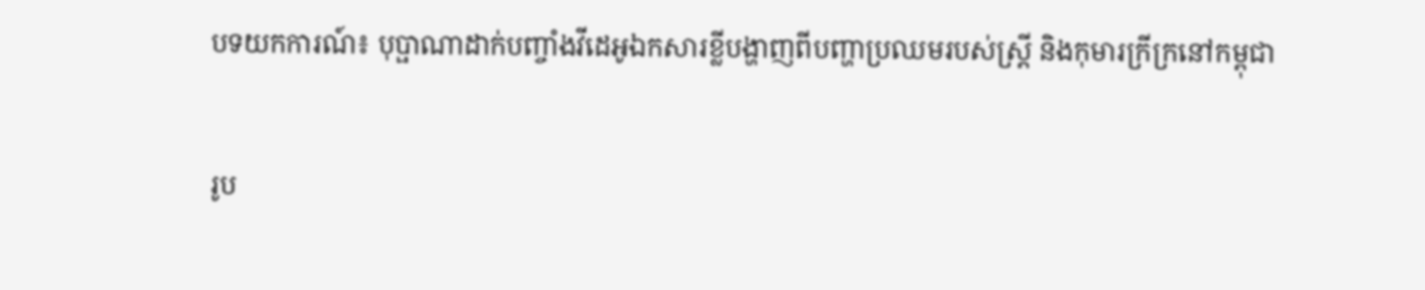បទយកការណ៍៖ បុប្ផាណាដាក់បញ្ចាំងវីដេអូឯកសារខ្លីបង្ហាញពីបញ្ហាប្រឈមរបស់ស្ត្រី និងកុមារក្រីក្រនៅកម្ពុជា

រូប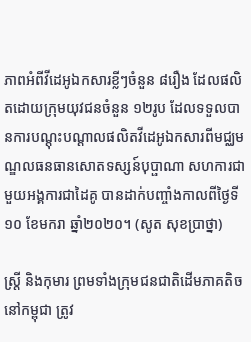ភាពអំពីវីដេអូឯកសារខ្លីៗចំនួន ៨រឿង ដែលផលិតដោយក្រុមយុវជនចំនួន ១២រូប ដែលទទួលបានការបណ្ដុះបណ្ដាលផលិតវីដេអូឯកសារពីមជ្ឈមណ្ឌលធនធានសោតទស្សន៍បុប្ផាណា សហការជាមួយអង្គការជាដៃគូ បានដាក់បញ្ចាំងកាលពីថ្ងៃទី១០ ខែមករា ឆ្នាំ២០២០។ (សូត សុខប្រាថ្នា)

ស្ត្រី និងកុមារ ព្រមទាំងក្រុមជនជាតិដើមភាគតិចនៅកម្ពុជា ត្រូវ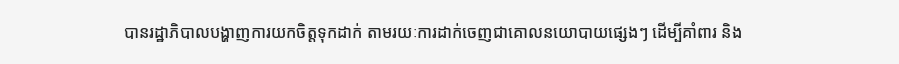បានរដ្ឋាភិបាលបង្ហាញការយកចិត្តទុកដាក់ តាមរយៈការដាក់ចេញជាគោលនយោបាយផ្សេងៗ ដើម្បីគាំពារ និង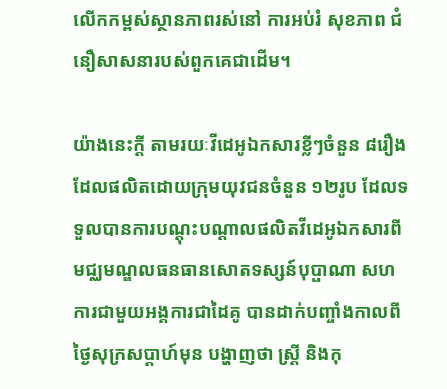លើកកម្ពស់ស្ថានភាពរស់នៅ ការអប់រំ សុខភាព ជំនឿសាសនារបស់ពួកគេជាដើម។

យ៉ាងនេះក្ដី តាមរយៈវីដេអូឯកសារខ្លីៗចំនួន ៨រឿង ដែលផលិតដោយក្រុមយុវជនចំនួន ១២រូប ដែលទទួលបានការបណ្ដុះបណ្ដាលផលិតវីដេអូឯកសារពីមជ្ឈមណ្ឌលធនធានសោតទស្សន៍បុប្ផាណា សហការជាមួយអង្គការជាដៃគូ បានដាក់បញ្ចាំងកាលពីថ្ងៃសុក្រសប្តាហ៍មុន បង្ហាញថា ស្ត្រី និងកុ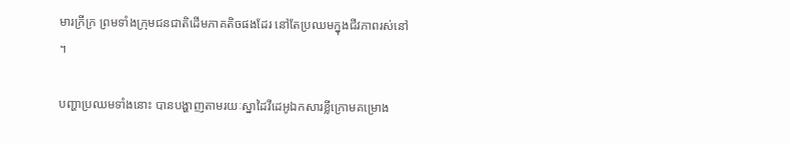មារក្រីក្រ ព្រមទាំងក្រុមជនជាតិដើមភាគតិចផងដែរ នៅតែប្រឈមក្នុងជីវភាពរស់នៅ។

បញ្ហាប្រឈមទាំងនោះ បានបង្ហាញតាមរយៈស្នាដៃវីដេអូឯកសារខ្លីក្រោមគម្រោង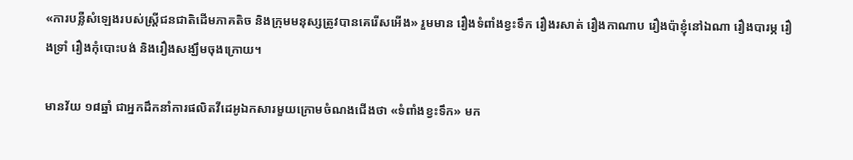«ការបន្លឺសំឡេងរបស់ស្ត្រីជនជាតិដើមភាគតិច និងក្រុមមនុស្សត្រូវបានគេរើសអើង» រួមមាន រឿងទំពាំងខ្វះទឹក រឿងរសាត់ រឿងកាណាប រឿងប៉ាខ្ញុំនៅឯណា រឿងបារម្ភ រឿងទ្រាំ រឿងកុំបោះបង់ និងរឿងសង្ឃឹមចុងក្រោយ។

មានវ័យ ១៨ឆ្នាំ ជាអ្នកដឹកនាំការផលិតវីដេអូឯកសារមួយក្រោមចំណងជើងថា «ទំពាំងខ្វះទឹក» មក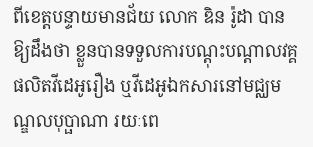ពីខេត្តបន្ទាយមានជ័យ លោក ឌិន រ៉ូដា បានឱ្យដឹងថា ខ្លួនបានទទួលការបណ្ដុះបណ្ដាលវគ្គផលិតវីដេអូរឿង ឬវីដេអូឯកសារនៅមជ្ឈមណ្ឌលបុប្ផាណា រយៈពេ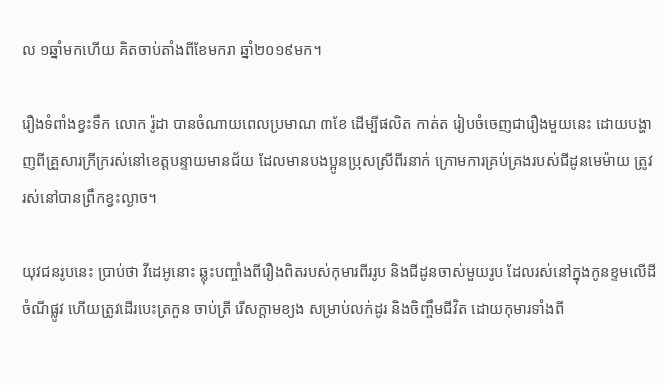ល ១ឆ្នាំមកហើយ គិតចាប់តាំងពីខែមករា ឆ្នាំ២០១៩មក។

រឿងទំពាំងខ្វះទឹក លោក រ៉ូដា បានចំណាយពេលប្រមាណ ៣ខែ ដើម្បីផលិត កាត់ត រៀបចំចេញជារឿងមួយនេះ ដោយបង្ហាញពីគ្រួសារក្រីក្ររស់នៅខេត្តបន្ទាយមានជ័យ ដែលមានបងប្អូនប្រុសស្រីពីរនាក់ ក្រោមការគ្រប់គ្រងរបស់ជីដូនមេម៉ាយ ត្រូវរស់នៅបានព្រឹកខ្វះល្ងាច។

យុវជនរូបនេះ ប្រាប់ថា វីដេអូនោះ ឆ្លុះបញ្ចាំងពីរឿងពិតរបស់កុមារពីររូប និងជីដូនចាស់មួយរូប ដែលរស់នៅក្នុងកូនខ្ទមលើដីចំណីផ្លូវ ហើយត្រូវដើរបេះត្រកួន ចាប់ត្រី រើសក្តាមខ្យង សម្រាប់លក់ដូរ និងចិញ្ចឹមជីវិត ដោយកុមារទាំងពី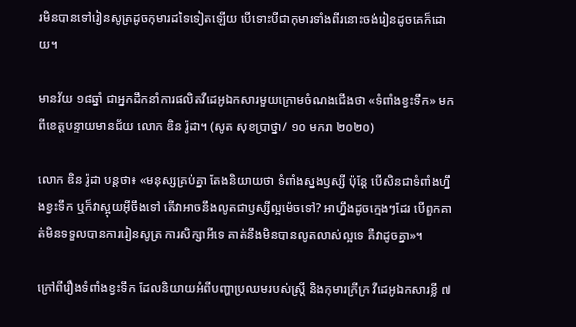រមិនបានទៅរៀនសូត្រដូចកុមារដទៃទៀតឡើយ បើទោះបីជាកុមារទាំងពីរនោះចង់រៀនដូចគេក៏ដោយ។

មានវ័យ ១៨ឆ្នាំ ជាអ្នកដឹកនាំការផលិតវីដេអូឯកសារមួយក្រោមចំណងជើងថា «ទំពាំងខ្វះទឹក» មកពីខេត្តបន្ទាយមានជ័យ លោក ឌិន រ៉ូដា។ (សូត សុខប្រាថ្នា/ ១០ មករា ២០២០)

លោក ឌិន រ៉ូដា បន្តថា៖ «មនុស្សគ្រប់គ្នា តែងនិយាយថា ទំពាំងស្នងឫស្សី ប៉ុន្តែ បើសិនជាទំពាំងហ្នឹងខ្វះទឹក ឬក៏វាស្អុយអ៊ីចឹងទៅ តើវាអាចនឹងលូតជាឫស្សីល្អម៉េចទៅ? អាហ្នឹងដូចក្មេងៗដែរ បើពួកគាត់មិនទទួលបានការរៀនសូត្រ ការសិក្សាអីទេ គាត់នឹងមិនបានលូតលាស់ល្អទេ គឺវាដូចគ្នា»។

ក្រៅពីរឿងទំពាំងខ្វះទឹក ដែលនិយាយអំពីបញ្ហាប្រឈមរបស់ស្ត្រី និងកុមារក្រីក្រ វីដេអូឯកសារខ្លី ៧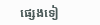ផ្សេងទៀ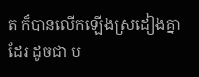ត ក៏បានលើកឡើងស្រដៀងគ្នាដែរ ដូចជា ប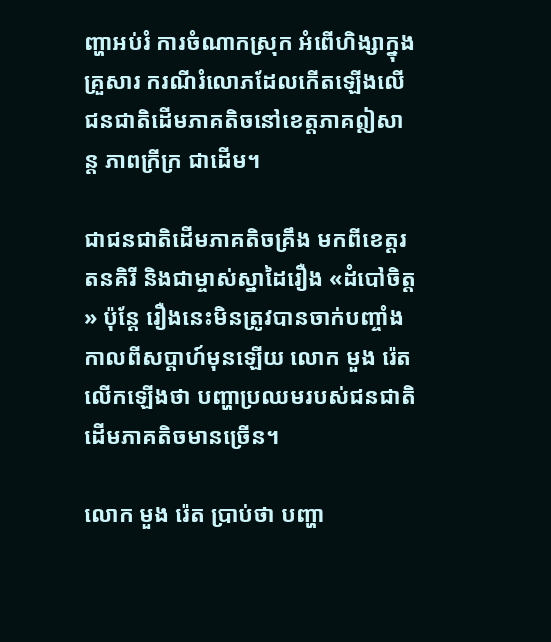ញ្ហាអប់រំ ការចំណាកស្រុក អំពើហិង្សាក្នុងគ្រួសារ ករណីរំលោភដែលកើតឡើងលើជនជាតិដើមភាគតិចនៅខេត្តភាគឦសាន្ត ភាពក្រីក្រ ជាដើម។

ជាជនជាតិដើមភាគតិចគ្រឹង មកពីខេត្តរតនគិរី និងជាម្ចាស់ស្នាដៃរឿង «ដំបៅចិត្ត» ប៉ុន្តែ រឿងនេះមិនត្រូវបានចាក់បញ្ចាំងកាលពីសប្តាហ៍មុនឡើយ លោក មួង រ៉េត លើកឡើងថា បញ្ហាប្រឈមរបស់ជនជាតិដើមភាគតិចមានច្រើន។

លោក មួង រ៉េត ប្រាប់ថា បញ្ហា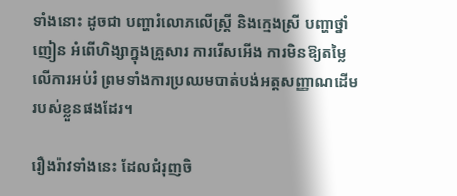ទាំងនោះ ដូចជា បញ្ហារំលោភលើស្ត្រី និងក្មេងស្រី បញ្ហាថ្នាំញៀន អំពើហិង្សាក្នុងគ្រួសារ ការរើសអើង ការមិនឱ្យតម្លៃលើការអប់រំ ព្រមទាំងការប្រឈមបាត់បង់អត្តសញ្ញាណដើមរបស់ខ្លួនផងដែរ។

រឿងរ៉ាវទាំងនេះ ដែលជំរុញចិ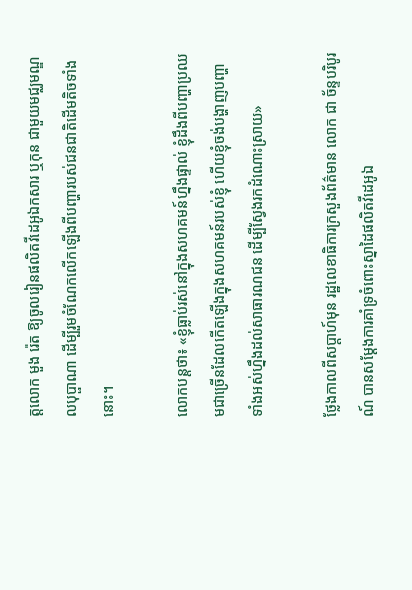ត្តលោក មួង រ៉េត ឱ្យចូលរៀនផលិតវីដេអូឯកសារ ឬកុន ជាមួយមជ្ឈមណ្ឌលបុប្ផាណា ដើម្បីរួមចំណែកលើកឡើងពីបញ្ហារបស់ជនជាតិដើមតិចទាំងនោះ។

លោកបន្តថា៖ «ខ្ញុំធ្លាប់រស់នៅក្នុងសហគមន៍ហ្នឹងផ្ទាល់ ខ្ញុំដឹងពីបញ្ហាប្រឈមជាច្រើនដែលកើតឡើងក្នុងសហគមន៍របស់ខ្ញុំ ហើយខ្ញុំចង់បង្ហាញបញ្ហាទាំងអស់ហ្នឹងដល់សាធារណជន ដើម្បីស្វែងរកដំណោះស្រាយ»

ថ្លែងកាលពីសប្តាហ៍មុន រដ្ឋលេខាធិការក្រសួងព័ត៌មាន លោក ជា ច័ន្ទបរិបូរណ៍ បានសម្ដែងការគាំទ្រចំពោះស្នាដៃផលិតវីដេអូឯ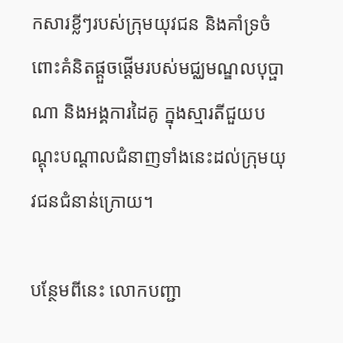កសារខ្លីៗរបស់ក្រុមយុវជន និងគាំទ្រចំពោះគំនិតផ្តួចផ្តើមរបស់មជ្ឈមណ្ឌលបុប្ផាណា និងអង្គការដៃគូ ក្នុងស្មារតីជួយបណ្ដុះបណ្ដាលជំនាញទាំងនេះដល់ក្រុមយុវជនជំនាន់ក្រោយ។

បន្ថែមពីនេះ លោកបញ្ជា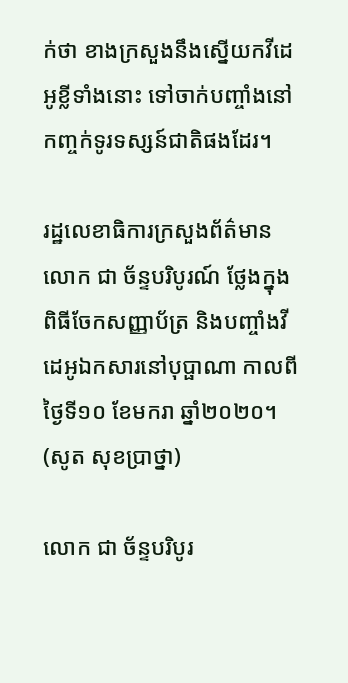ក់ថា ខាងក្រសួងនឹងស្នើយកវីដេអូខ្លីទាំងនោះ ទៅចាក់បញ្ចាំងនៅកញ្ចក់ទូរទស្សន៍ជាតិផងដែរ។

រដ្ឋលេខាធិការក្រសួងព័ត៌មាន លោក ជា ច័ន្ទបរិបូរណ៍ ថ្លែងក្នុងពិធីចែកសញ្ញាប័ត្រ និងបញ្ចាំងវីដេអូឯកសារនៅបុប្ផាណា កាលពីថ្ងៃទី១០ ខែមករា ឆ្នាំ២០២០។ (សូត សុខប្រាថ្នា)

លោក ជា ច័ន្ទបរិបូរ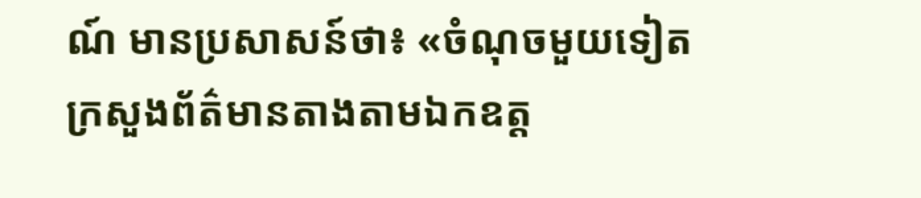ណ៍ មានប្រសាសន៍ថា៖ «ចំណុចមួយទៀត ក្រសួងព័ត៌មានតាងតាមឯកឧត្ត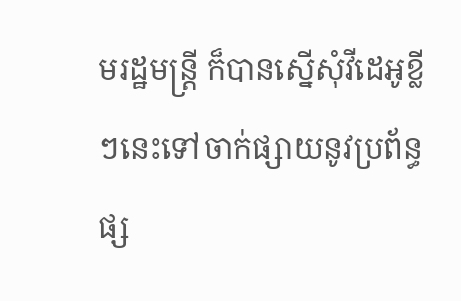មរដ្ឋមន្ត្រី ក៏បានស្នើសុំវីដេអូខ្លីៗនេះទៅចាក់ផ្សាយនូវប្រព័ន្ធផ្ស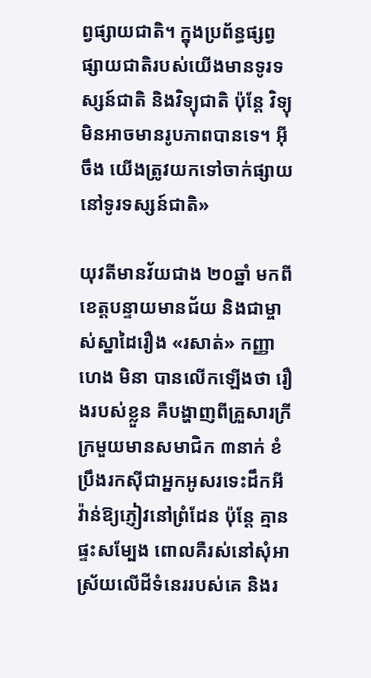ព្វផ្សាយជាតិ។ ក្នុងប្រព័ន្ធផ្សព្វផ្សាយជាតិរបស់យើងមានទូរទស្សន៍ជាតិ និងវិទ្យុជាតិ ប៉ុន្តែ វិទ្យុមិនអាចមានរូបភាពបានទេ។ អ៊ីចឹង យើងត្រូវយកទៅចាក់ផ្សាយនៅទូរទស្សន៍ជាតិ»

យុវតីមានវ័យជាង ២០ឆ្នាំ មកពីខេត្តបន្ទាយមានជ័យ និងជាម្ចាស់ស្នាដៃរឿង «រសាត់» កញ្ញា ហេង មិនា បានលើកឡើងថា រឿងរបស់ខ្លួន គឺបង្ហាញពីគ្រួសារក្រីក្រមួយមានសមាជិក ៣នាក់ ខំប្រឹងរកស៊ីជាអ្នកអូសរទេះដឹកអីវ៉ាន់ឱ្យភ្ញៀវនៅព្រំដែន ប៉ុន្តែ គ្មានផ្ទះសម្បែង ពោលគឺរស់នៅសុំអាស្រ័យលើដីទំនេររបស់គេ និងរ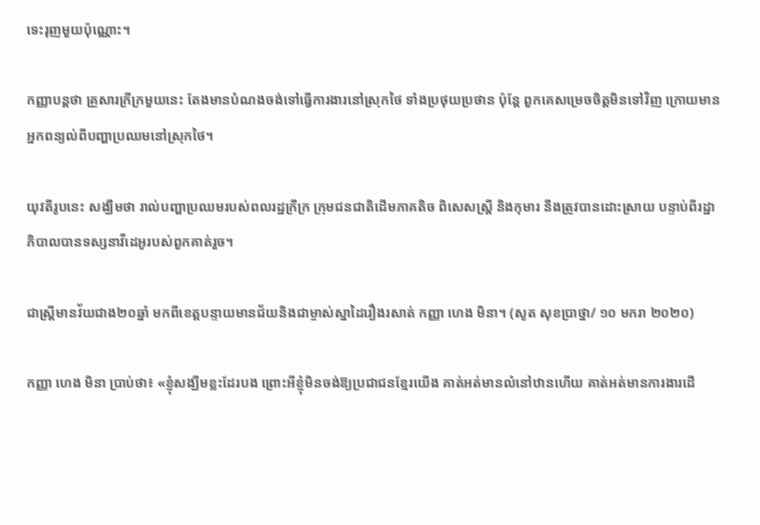ទេះរុញមួយប៉ុណ្ណោះ។

កញ្ញាបន្តថា គ្រួសារក្រីក្រមួយនេះ តែងមានបំណងចង់ទៅធ្វើការងារនៅស្រុកថៃ ទាំងប្រថុយប្រថាន ប៉ុន្តែ ពួកគេសម្រេចចិត្តមិនទៅវិញ ក្រោយមានអ្នកពន្យល់ពីបញ្ហាប្រឈមនៅស្រុកថៃ។

យុវតីរូបនេះ សង្ឃឹមថា រាល់បញ្ហាប្រឈមរបស់ពលរដ្ឋក្រីក្រ ក្រុមជនជាតិដើមភាគតិច ពិសេសស្ត្រី និងកុមារ នឹងត្រូវបានដោះស្រាយ បន្ទាប់ពីរដ្ឋាភិបាលបានទស្សនាវីដេអូរបស់ពួកគាត់រួច។

ជាស្ត្រីមានវ័យជាង២០ឆ្នាំ មកពីខេត្តបន្ទាយមានជ័យនិងជាម្ចាស់ស្នាដៃរឿងរសាត់ កញ្ញា ហេង មិនា។ (សូត សុខប្រាថ្នា/ ១០ មករា ២០២០)

កញ្ញា ហេង មិនា ប្រាប់ថា៖ «ខ្ញុំសង្ឃឹមខ្លះដែរបង ព្រោះអីខ្ញុំមិនចង់ឱ្យប្រជាជនខ្មែរយើង គាត់អត់មានលំនៅឋានហើយ គាត់អត់មានការងារដើ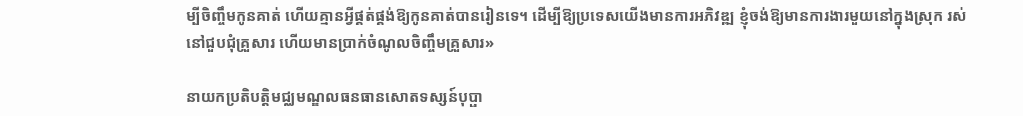ម្បីចិញ្ចឹមកូនគាត់ ហើយគ្មានអ្វីផ្គត់ផ្គង់ឱ្យកូនគាត់បានរៀនទេ។ ដើម្បីឱ្យប្រទេសយើងមានការអភិវឌ្ឍ ខ្ញុំចង់ឱ្យមានការងារមួយនៅក្នុងស្រុក រស់នៅជួបជុំគ្រួសារ ហើយមានប្រាក់ចំណូលចិញ្ចឹមគ្រួសារ»

នាយកប្រតិបត្តិមជ្ឈមណ្ឌលធនធានសោតទស្សន៍បុប្ផា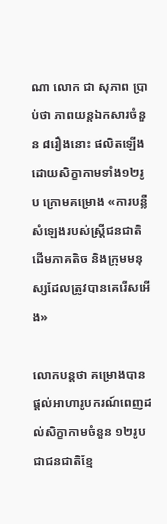ណា លោក ជា សុភាព ប្រាប់ថា ភាពយន្តឯកសារចំនួន ៨រឿងនោះ ផលិតឡើងដោយសិក្ខាកាមទាំង១២រូប ក្រោមគម្រោង «ការបន្លឺសំឡេងរបស់ស្ត្រីជនជាតិដើមភាគតិច និងក្រុមមនុស្សដែលត្រូវបានគេរើសអើង»

លោកបន្តថា គម្រោងបានផ្តល់អាហារូបករណ៍ពេញដល់សិក្ខាកាមចំនួន ១២រូបជាជនជាតិខ្មែ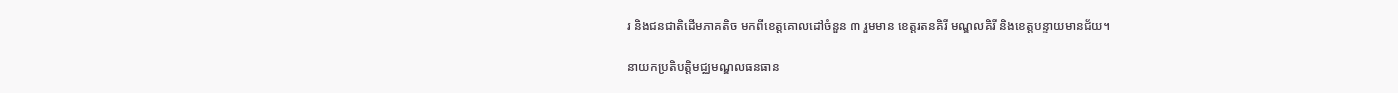រ និងជនជាតិដើមភាគតិច មកពីខេត្តគោលដៅចំនួន ៣ រួមមាន ខេត្តរតនគិរី មណ្ឌលគិរី និងខេត្តបន្ទាយមានជ័យ។

នាយកប្រតិបត្តិមជ្ឈមណ្ឌលធនធាន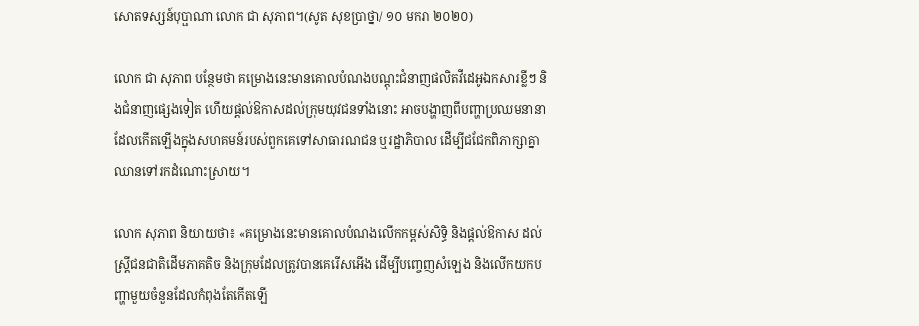សោតទស្សន៍បុប្ផាណា លោក ជា សុភាព។(សូត សុខប្រាថ្នា/ ១០ មករា ២០២០)

លោក ជា សុភាព បន្ថែមថា គម្រោងនេះមានគោលបំណងបណ្ដុះជំនាញផលិតវីដេអូឯកសារខ្លីៗ និងជំនាញផ្សេងទៀត ហើយផ្តល់ឱកាសដល់ក្រុមយុវជនទាំងនោះ អាចបង្ហាញពីបញ្ហាប្រឈមនានាដែលកើតឡើងក្នុងសហគមន៍របស់ពួកគេទៅសាធារណជន ឬរដ្ឋាភិបាល ដើម្បីជជែកពិភាក្សាគ្នាឈានទៅរកដំណោះស្រាយ។

លោក សុភាព និយាយថា៖ «គម្រោងនេះមានគោលបំណងលើកកម្ពស់សិទ្ធិ និងផ្តល់ឱកាស ដល់ស្ត្រីជនជាតិដើមភាគតិច និងក្រុមដែលត្រូវបានគេរើសអើង ដើម្បីបញ្ចេញសំឡេង និងលើកយកបញ្ហាមួយចំនួនដែលកំពុងតែកើតឡើ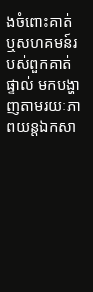ងចំពោះគាត់ ឬសហគមន៍របស់ពួកគាត់ផ្ទាល់ មកបង្ហាញតាមរយៈភាពយន្តឯកសា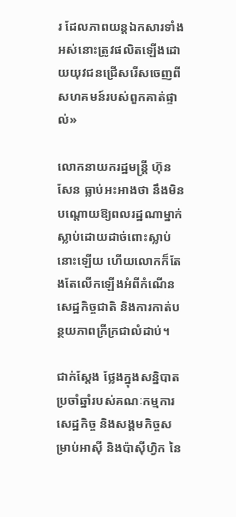រ ដែលភាពយន្តឯកសារទាំងអស់នោះត្រូវផលិតឡើងដោយយុវជនជ្រើសរើសចេញពីសហគមន៍របស់ពួកគាត់ផ្ទាល់»

លោកនាយករដ្ឋមន្ត្រី ហ៊ុន សែន ធ្លាប់អះអាងថា នឹងមិនបណ្ដោយឱ្យពលរដ្ឋណាម្នាក់ស្លាប់ដោយដាច់ពោះស្លាប់នោះឡើយ ហើយលោកក៏តែងតែលើកឡើងអំពីកំណើនសេដ្ឋកិច្ចជាតិ និងការកាត់បន្ថយភាពក្រីក្រជាលំដាប់។

ជាក់ស្តែង ថ្លែងក្នុងសន្និបាតប្រចាំឆ្នាំរបស់គណៈកម្មការសេដ្ឋកិច្ច និងសង្គមកិច្ចសម្រាប់អាស៊ី និងប៉ាស៊ីហ្វិក នៃ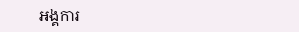អង្គការ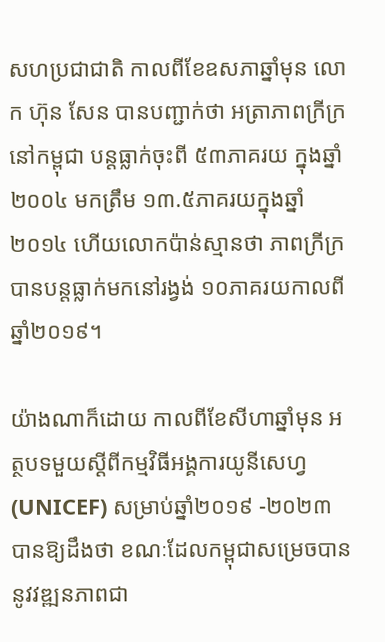សហប្រជាជាតិ កាលពីខែឧសភាឆ្នាំមុន លោក ហ៊ុន សែន បានបញ្ជាក់ថា អត្រាភាពក្រីក្រនៅកម្ពុជា បន្តធ្លាក់ចុះពី ៥៣ភាគរយ ក្នុងឆ្នាំ២០០៤ មកត្រឹម ១៣.៥ភាគរយក្នុងឆ្នាំ២០១៤ ហើយលោកប៉ាន់ស្មានថា ភាពក្រីក្របានបន្តធ្លាក់មកនៅរង្វង់ ១០ភាគរយកាលពីឆ្នាំ២០១៩។

យ៉ាងណាក៏ដោយ កាលពីខែសីហាឆ្នាំមុន អត្ថបទមួយស្ដីពីកម្មវិធីអង្គការយូនីសេហ្វ (UNICEF) សម្រាប់ឆ្នាំ២០១៩ -២០២៣ បានឱ្យដឹងថា ខណៈដែលកម្ពុជាសម្រេចបាននូវវឌ្ឍនភាពជា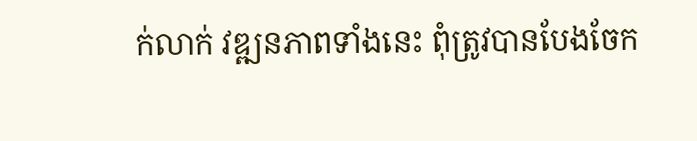ក់លាក់ វឌ្ឍនភាពទាំងនេះ ពុំត្រូវបានបែងចែក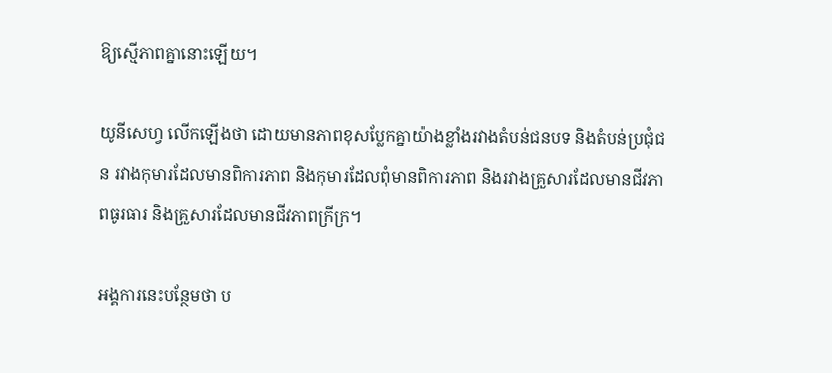ឱ្យស្មើភាពគ្នានោះឡើយ។

យូនីសេហ្វ លើកឡើងថា ដោយមានភាពខុសប្លែកគ្នាយ៉ាងខ្លាំងរវាងតំបន់ជនបទ និងតំបន់ប្រជុំជន រវាងកុមារដែលមានពិការភាព និងកុមារដែលពុំមានពិការភាព និងរវាងគ្រួសារដែលមានជីវភាពធូរធារ និងគ្រួសារដែលមានជីវភាពក្រីក្រ។

អង្គការនេះបន្ថែមថា ប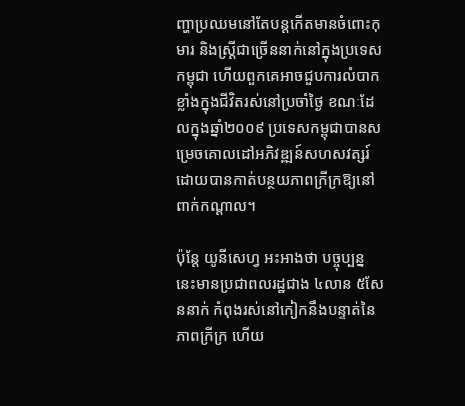ញ្ហាប្រឈមនៅតែបន្តកើតមានចំពោះកុមារ និងស្ត្រីជាច្រើននាក់នៅក្នុងប្រទេសកម្ពុជា ហើយពួកគេអាចជួបការលំបាកខ្លាំងក្នុងជីវិតរស់នៅប្រចាំថ្ងៃ ខណៈដែលក្នុងឆ្នាំ២០០៩ ប្រទេសកម្ពុជាបានសម្រេចគោលដៅអភិវឌ្ឍន៍សហសវត្សរ៍ ដោយបានកាត់បន្ថយភាពក្រីក្រឱ្យនៅពាក់កណ្ដាល។

ប៉ុន្តែ យូនីសេហ្វ អះអាងថា បច្ចុប្បន្ននេះមានប្រជាពលរដ្ឋជាង ៤លាន ៥សែននាក់ កំពុងរស់នៅកៀកនឹងបន្ទាត់នៃភាពក្រីក្រ ហើយ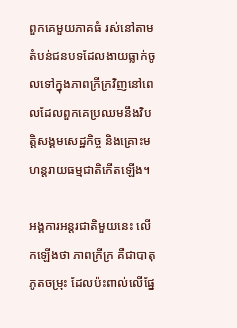ពួកគេមួយភាគធំ រស់នៅតាមតំបន់ជនបទដែលងាយធ្លាក់ចូលទៅក្នុងភាពក្រីក្រវិញនៅពេលដែលពួកគេប្រឈមនឹងវិបត្តិសង្គមសេដ្ឋកិច្ច និងគ្រោះមហន្តរាយធម្មជាតិកើតឡើង។

អង្គការអន្តរជាតិមួយនេះ លើកឡើងថា ភាពក្រីក្រ គឺជាបាតុភូតចម្រុះ ដែលប៉ះពាល់លើផ្នែ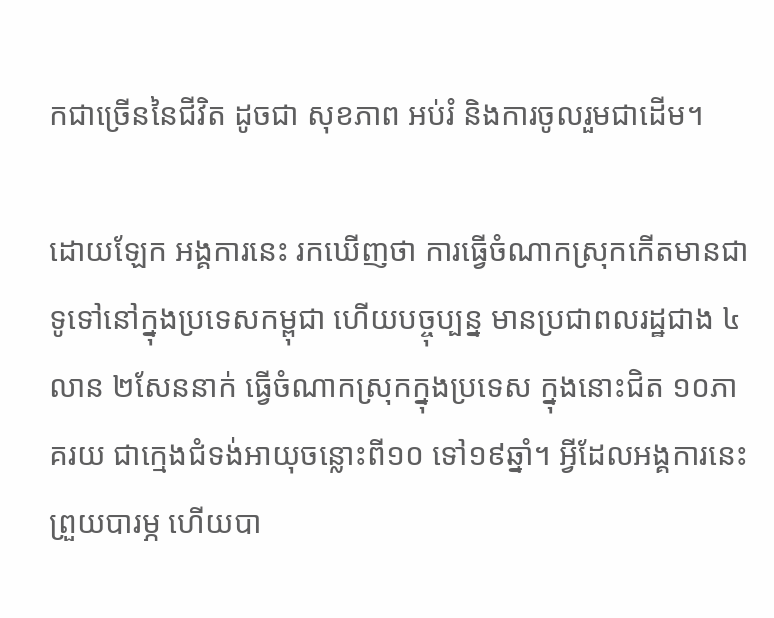កជាច្រើននៃជីវិត ដូចជា សុខភាព អប់រំ និងការចូលរួមជាដើម។

ដោយឡែក អង្គការនេះ រកឃើញថា ការធ្វើចំណាកស្រុកកើតមានជាទូទៅនៅក្នុងប្រទេសកម្ពុជា ហើយបច្ចុប្បន្ន មានប្រជាពលរដ្ឋជាង ៤លាន ២សែននាក់ ធ្វើចំណាកស្រុកក្នុងប្រទេស ក្នុងនោះជិត ១០ភាគរយ ជាក្មេងជំទង់អាយុចន្លោះពី១០ ទៅ១៩ឆ្នាំ។ អ្វីដែលអង្គការនេះព្រួយបារម្ភ ហើយបា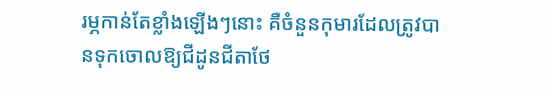រម្ភកាន់តែខ្លាំងឡើងៗនោះ គឺចំនួនកុមារដែលត្រូវបានទុកចោលឱ្យជីដូនជីតាថែ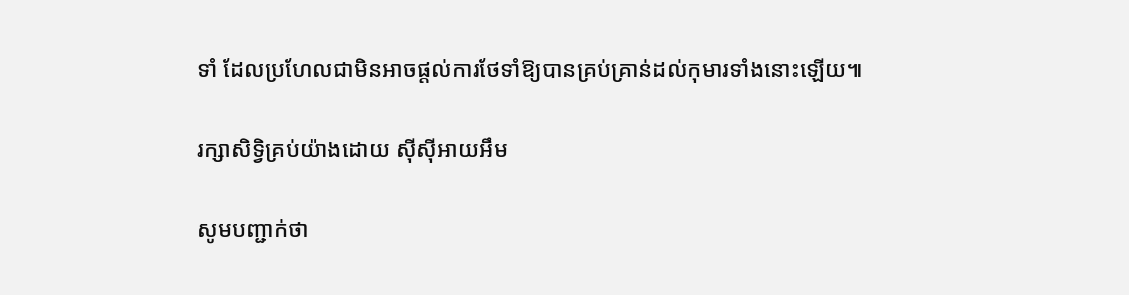ទាំ ដែលប្រហែលជាមិនអាចផ្តល់ការថែទាំឱ្យបានគ្រប់គ្រាន់ដល់កុមារទាំងនោះឡើយ៕

រក្សាសិទ្វិគ្រប់យ៉ាងដោយ ស៊ីស៊ីអាយអឹម

សូមបញ្ជាក់ថា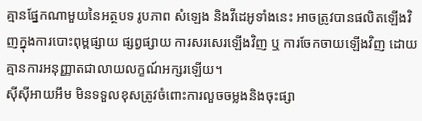គ្មានផ្នែកណាមួយនៃអត្ថបទ រូបភាព សំឡេង និងវីដេអូទាំងនេះ អាចត្រូវបានផលិតឡើងវិញក្នុងការបោះពុម្ពផ្សាយ ផ្សព្វផ្សាយ ការសរសេរឡើងវិញ ឬ ការចែកចាយឡើងវិញ ដោយគ្មានការអនុញ្ញាតជាលាយលក្ខណ៍អក្សរឡើយ។
ស៊ីស៊ីអាយអឹម មិនទទួលខុសត្រូវចំពោះការលួចចម្លងនិងចុះផ្សា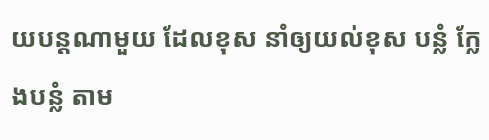យបន្តណាមួយ ដែលខុស នាំឲ្យយល់ខុស បន្លំ ក្លែងបន្លំ តាម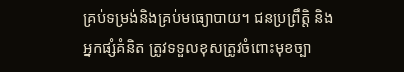គ្រប់ទម្រង់និងគ្រប់មធ្យោបាយ។ ជនប្រព្រឹត្តិ និងអ្នកផ្សំគំនិត ត្រូវទទួលខុសត្រូវចំពោះមុខច្បា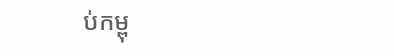ប់កម្ពុ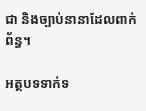ជា និងច្បាប់នានាដែលពាក់ព័ន្ធ។

អត្ថបទទាក់ទ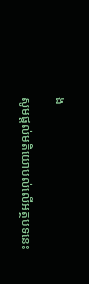ង

សូមផ្ដល់មតិយោបល់លើអត្ថបទនេះ